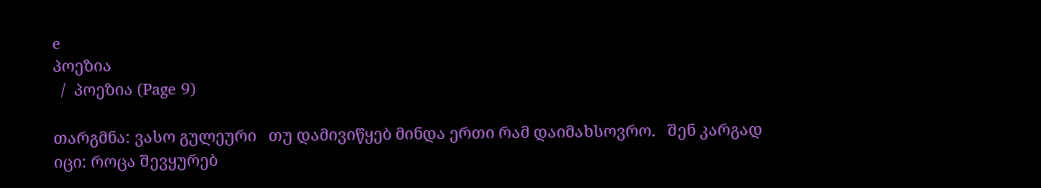e
პოეზია
  /  პოეზია (Page 9)

თარგმნა: ვასო გულეური   თუ დამივიწყებ მინდა ერთი რამ დაიმახსოვრო.   შენ კარგად იცი: როცა შევყურებ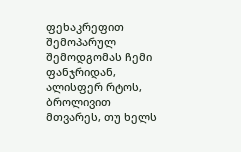ფეხაკრეფით შემოპარულ შემოდგომას ჩემი ფანჯრიდან, ალისფერ რტოს, ბროლივით მთვარეს, თუ ხელს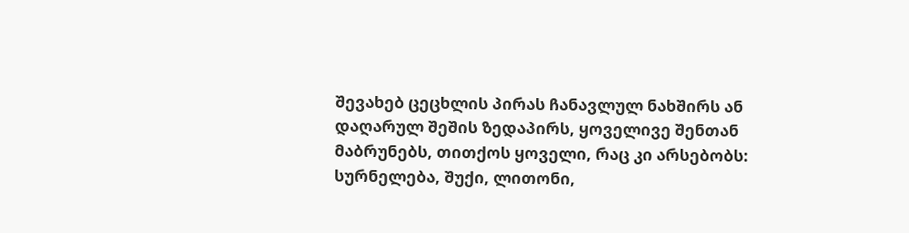შევახებ ცეცხლის პირას ჩანავლულ ნახშირს ან დაღარულ შეშის ზედაპირს, ყოველივე შენთან მაბრუნებს, თითქოს ყოველი, რაც კი არსებობს: სურნელება, შუქი, ლითონი,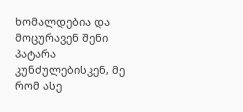ხომალდებია და მოცურავენ შენი პატარა კუნძულებისკენ, მე რომ ასე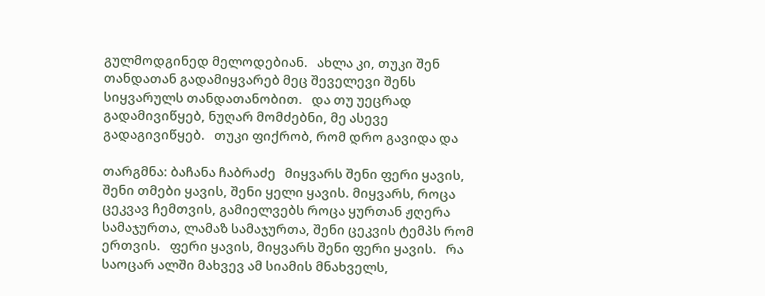გულმოდგინედ მელოდებიან.   ახლა კი, თუკი შენ თანდათან გადამიყვარებ მეც შეველევი შენს სიყვარულს თანდათანობით.   და თუ უეცრად გადამივიწყებ, ნუღარ მომძებნი, მე ასევე გადაგივიწყებ.   თუკი ფიქრობ, რომ დრო გავიდა და

თარგმნა: ბაჩანა ჩაბრაძე   მიყვარს შენი ფერი ყავის, შენი თმები ყავის, შენი ყელი ყავის. მიყვარს, როცა ცეკვავ ჩემთვის, გამიელვებს როცა ყურთან ჟღერა სამაჯურთა, ლამაზ სამაჯურთა, შენი ცეკვის ტემპს რომ ერთვის.   ფერი ყავის, მიყვარს შენი ფერი ყავის.   რა საოცარ ალში მახვევ ამ სიამის მნახველს,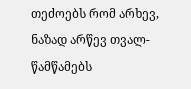თეძოებს რომ არხევ, ნაზად არწევ თვალ-წამწამებს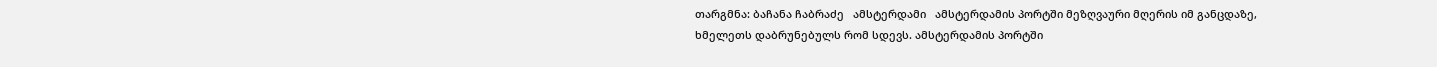თარგმნა: ბაჩანა ჩაბრაძე   ამსტერდამი   ამსტერდამის პორტში მეზღვაური მღერის იმ განცდაზე, ხმელეთს დაბრუნებულს რომ სდევს. ამსტერდამის პორტში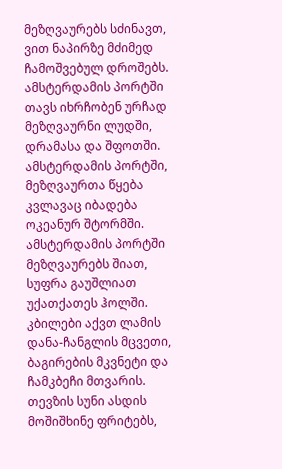მეზღვაურებს სძინავთ, ვით ნაპირზე მძიმედ ჩამოშვებულ დროშებს. ამსტერდამის პორტში თავს იხრჩობენ ურჩად მეზღვაურნი ლუდში, დრამასა და შფოთში. ამსტერდამის პორტში, მეზღვაურთა წყება კვლავაც იბადება ოკეანურ შტორმში.   ამსტერდამის პორტში მეზღვაურებს შიათ, სუფრა გაუშლიათ უქათქათეს ჰოლში. კბილები აქვთ ლამის დანა-ჩანგლის მცვეთი, ბაგირების მკვნეტი და ჩამკბეჩი მთვარის. თევზის სუნი ასდის მოშიშხინე ფრიტებს,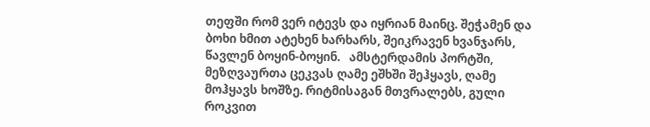თეფში რომ ვერ იტევს და იყრიან მაინც. შეჭამენ და ბოხი ხმით ატეხენ ხარხარს, შეიკრავენ ხვანჯარს, წავლენ ბოყინ-ბოყინ.   ამსტერდამის პორტში, მეზღვაურთა ცეკვას ღამე ეშხში შეჰყავს, ღამე მოჰყავს ხოშზე. რიტმისაგან მთვრალებს, გული როკვით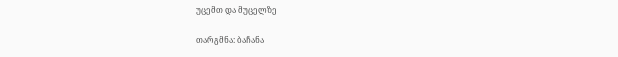უცემთ და მუცელზე

თარგმნა: ბაჩანა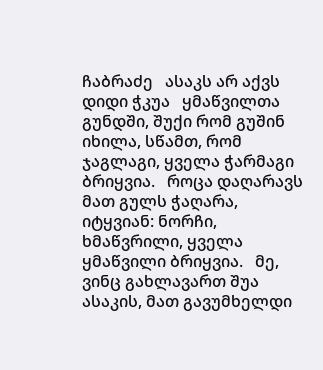ჩაბრაძე   ასაკს არ აქვს დიდი ჭკუა   ყმაწვილთა გუნდში, შუქი რომ გუშინ იხილა, სწამთ, რომ ჯაგლაგი, ყველა ჭარმაგი ბრიყვია.   როცა დაღარავს მათ გულს ჭაღარა, იტყვიან: ნორჩი, ხმაწვრილი, ყველა ყმაწვილი ბრიყვია.   მე, ვინც გახლავართ შუა ასაკის, მათ გავუმხელდი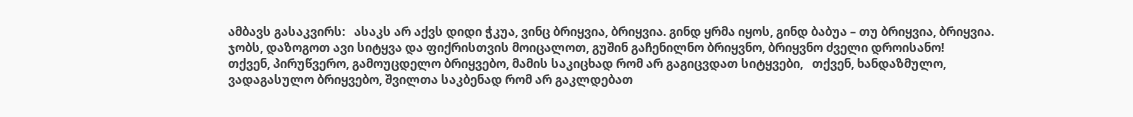ამბავს გასაკვირს:   ასაკს არ აქვს დიდი ჭკუა, ვინც ბრიყვია, ბრიყვია. გინდ ყრმა იყოს, გინდ ბაბუა – თუ ბრიყვია, ბრიყვია. ჯობს, დაზოგოთ ავი სიტყვა და ფიქრისთვის მოიცალოთ, გუშინ გაჩენილნო ბრიყვნო, ბრიყვნო ძველი დროისანო!   თქვენ, პირუწვერო, გამოუცდელო ბრიყვებო, მამის საკიცხად რომ არ გაგიცვდათ სიტყვები,   თქვენ, ხანდაზმულო, ვადაგასულო ბრიყვებო, შვილთა საკბენად რომ არ გაკლდებათ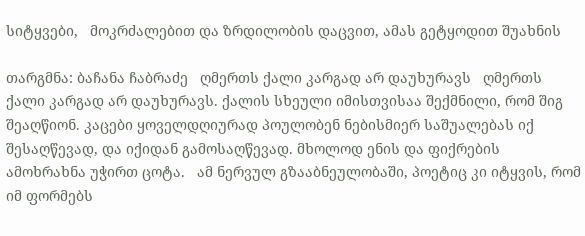სიტყვები,   მოკრძალებით და ზრდილობის დაცვით, ამას გეტყოდით შუახნის

თარგმნა: ბაჩანა ჩაბრაძე   ღმერთს ქალი კარგად არ დაუხურავს   ღმერთს ქალი კარგად არ დაუხურავს. ქალის სხეული იმისთვისაა შექმნილი, რომ შიგ შეაღწიონ. კაცები ყოველდღიურად პოულობენ ნებისმიერ საშუალებას იქ შესაღწევად, და იქიდან გამოსაღწევად. მხოლოდ ენის და ფიქრების ამოხრახნა უჭირთ ცოტა.   ამ ნერვულ გზააბნეულობაში, პოეტიც კი იტყვის, რომ იმ ფორმებს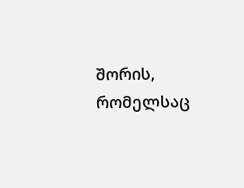შორის, რომელსაც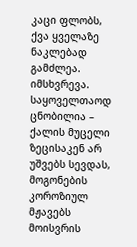კაცი ფლობს, ქვა ყველაზე ნაკლებად გამძლეა. იმსხვრევა.   საყოველთაოდ ცნობილია – ქალის მუცელი ზეცისაკენ არ უშვებს სევდას, მოგონების კოროზიულ მჟავებს მოისვრის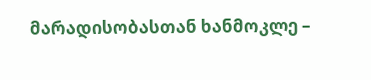მარადისობასთან ხანმოკლე –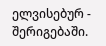ელვისებურ - შერიგებაში.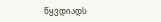წყვდიადს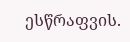ესწრაფვის.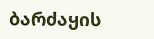ბარძაყის